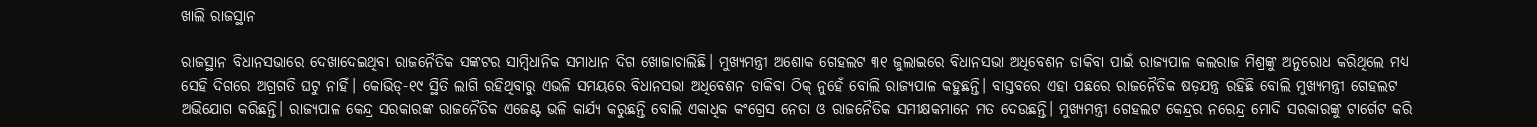ଖାଲି ରାଜସ୍ଥାନ

ରାଜସ୍ଥାନ ବିଧାନସଭାରେ ଦେଖାଦେଇଥିବା ରାଜନୈତିକ ସଙ୍କଟର ସାମ୍ବିଧାନିକ ସମାଧାନ ଦିଗ ଖୋଜାଚାଲିଛି। ମୁଖ୍ୟମନ୍ତ୍ରୀ ଅଶୋକ ଗେହଲଟ ୩୧ ଜୁଲାଇରେ ବିଧାନସଭା ଅଧିବେଶନ ଡାକିବା ପାଇଁ ରାଜ୍ୟପାଳ କଲରାଜ ମିଶ୍ରଙ୍କୁ ଅନୁରୋଧ କରିଥିଲେ ମଧ୍ୟ ସେହି ଦିଗରେ ଅଗ୍ରଗତି ଘଟୁ ନାହିଁ। କୋଭିଡ୍‌-୧୯ ସ୍ଥିତି ଲାଗି ରହିଥିବାରୁ ଏଭଳି ସମୟରେ ବିଧାନସଭା ଅଧିବେଶନ ଡାକିବା ଠିକ୍‌ ନୁହେଁ ବୋଲି ରାଜ୍ୟପାଳ କହୁଛନ୍ତି। ବାସ୍ତବରେ ଏହା ପଛରେ ରାଜନୈତିକ ଷଡ଼ଯନ୍ତ୍ର ରହିଛି ବୋଲି ମୁଖ୍ୟମନ୍ତ୍ରୀ ଗେହଲଟ ଅଭିଯୋଗ କରିଛନ୍ତି। ରାଜ୍ୟପାଳ କେନ୍ଦ୍ର ସରକାରଙ୍କ ରାଜନୈତିକ ଏଜେଣ୍ଟ ଭଳି କାର୍ଯ୍ୟ କରୁଛନ୍ତି ବୋଲି ଏକାଧିକ କଂଗ୍ରେସ ନେତା ଓ ରାଜନୈତିକ ସମୀକ୍ଷକମାନେ ମତ ଦେଉଛନ୍ତି। ମୁଖ୍ୟମନ୍ତ୍ରୀ ଗେହଲଟ କେନ୍ଦ୍ରର ନରେନ୍ଦ୍ର ମୋଦି ସରକାରଙ୍କୁ ଟାର୍ଗେଟ କରି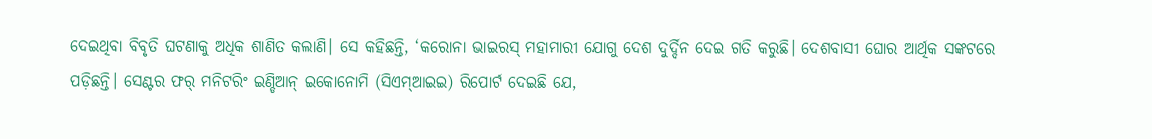ଦେଇଥିବା ବିବୃତି ଘଟଣାକୁ ଅଧିକ ଶାଣିତ କଲାଣି। ସେ କହିଛନ୍ତି, ‘କରୋନା ଭାଇରସ୍‌ ମହାମାରୀ ଯୋଗୁ ଦେଶ ଦୁର୍ଦ୍ଦିନ ଦେଇ ଗତି କରୁଛି। ଦେଶବାସୀ ଘୋର ଆର୍ଥିକ ସଙ୍କଟରେ ପଡ଼ିଛନ୍ତି। ସେଣ୍ଟର ଫର୍‌ ମନିଟରିଂ ଇଣ୍ଡିଆନ୍‌ ଇକୋନୋମି (ସିଏମ୍‌ଆଇଇ) ରିପୋର୍ଟ ଦେଇଛି ଯେ,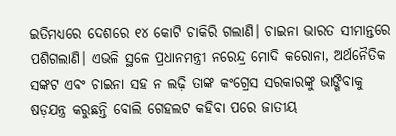ଇତିମଧ୍ୟରେ ଦେଶରେ ୧୪ କୋଟି ଚାକିରି ଗଲାଣି। ଚାଇନା ଭାରତ ସୀମାନ୍ତରେ ପଶିଗଲାଣି। ଏଭଳି ସ୍ଥଳେ ପ୍ରଧାନମନ୍ତ୍ରୀ ନରେନ୍ଦ୍ର ମୋଦି କରୋନା, ଅର୍ଥନୈତିକ ସଙ୍କଟ ଏବଂ ଚାଇନା ସହ ନ ଲଢ଼ି ତାଙ୍କ କଂଗ୍ରେସ ସରକାରଙ୍କୁ ଭାଙ୍ଗିବାକୁ ଷଡ଼ଯନ୍ତ୍ର କରୁଛନ୍ତି ବୋଲି ଗେହଲଟ କହିବା ପରେ ଜାତୀୟ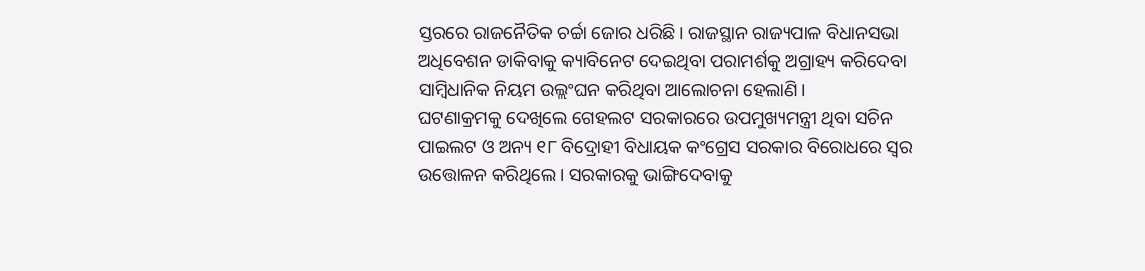ସ୍ତରରେ ରାଜନୈତିକ ଚର୍ଚ୍ଚା ଜୋର ଧରିଛି। ରାଜସ୍ଥାନ ରାଜ୍ୟପାଳ ବିଧାନସଭା ଅଧିବେଶନ ଡାକିବାକୁ କ୍ୟାବିନେଟ ଦେଇଥିବା ପରାମର୍ଶକୁ ଅଗ୍ରାହ୍ୟ କରିଦେବା ସାମ୍ବିଧାନିକ ନିୟମ ଉଲ୍ଲଂଘନ କରିଥିବା ଆଲୋଚନା ହେଲାଣି।
ଘଟଣାକ୍ରମକୁ ଦେଖିଲେ ଗେହଲଟ ସରକାରରେ ଉପମୁଖ୍ୟମନ୍ତ୍ରୀ ଥିବା ସଚିନ ପାଇଲଟ ଓ ଅନ୍ୟ ୧୮ ବିଦ୍ରୋହୀ ବିଧାୟକ କଂଗ୍ରେସ ସରକାର ବିରୋଧରେ ସ୍ବର ଉତ୍ତୋଳନ କରିଥିଲେ। ସରକାରକୁ ଭାଙ୍ଗିଦେବାକୁ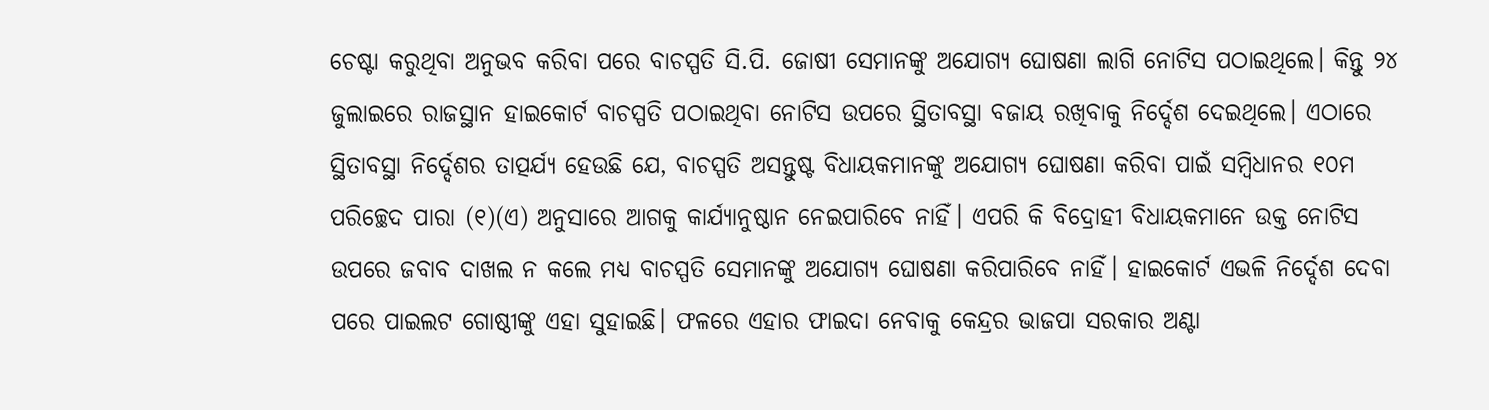ଚେଷ୍ଟା କରୁଥିବା ଅନୁଭବ କରିବା ପରେ ବାଚସ୍ପତି ସି.ପି. ଜୋଷୀ ସେମାନଙ୍କୁ ଅଯୋଗ୍ୟ ଘୋଷଣା ଲାଗି ନୋଟିସ ପଠାଇଥିଲେ। କିନ୍ତୁ ୨୪ ଜୁଲାଇରେ ରାଜସ୍ଥାନ ହାଇକୋର୍ଟ ବାଚସ୍ପତି ପଠାଇଥିବା ନୋଟିସ ଉପରେ ସ୍ଥିତାବସ୍ଥା ବଜାୟ ରଖିବାକୁ ନିର୍ଦ୍ଦେଶ ଦେଇଥିଲେ। ଏଠାରେ ସ୍ଥିତାବସ୍ଥା ନିର୍ଦ୍ଦେଶର ତାତ୍ପର୍ଯ୍ୟ ହେଉଛି ଯେ, ବାଚସ୍ପତି ଅସନ୍ତୁଷ୍ଟ ବିଧାୟକମାନଙ୍କୁ ଅଯୋଗ୍ୟ ଘୋଷଣା କରିବା ପାଇଁ ସମ୍ବିଧାନର ୧୦ମ ପରିଚ୍ଛେଦ ପାରା (୧)(ଏ) ଅନୁସାରେ ଆଗକୁ କାର୍ଯ୍ୟାନୁଷ୍ଠାନ ନେଇପାରିବେ ନାହିଁ। ଏପରି କି ବିଦ୍ରୋହୀ ବିଧାୟକମାନେ ଉକ୍ତ ନୋଟିସ ଉପରେ ଜବାବ ଦାଖଲ ନ କଲେ ମଧ୍ୟ ବାଚସ୍ପତି ସେମାନଙ୍କୁ ଅଯୋଗ୍ୟ ଘୋଷଣା କରିପାରିବେ ନାହିଁ। ହାଇକୋର୍ଟ ଏଭଳି ନିର୍ଦ୍ଦେଶ ଦେବା ପରେ ପାଇଲଟ ଗୋଷ୍ଠୀଙ୍କୁ ଏହା ସୁହାଇଛି। ଫଳରେ ଏହାର ଫାଇଦା ନେବାକୁ କେନ୍ଦ୍ରର ଭାଜପା ସରକାର ଅଣ୍ଟା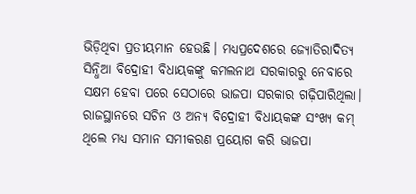ଭିଡ଼ିଥିବା ପ୍ରତୀୟମାନ ହେଉଛି। ମଧ୍ୟପ୍ରଦେଶରେ ଜ୍ୟୋତିରାଦିତ୍ୟ ସିନ୍ଧିଆ ବିଦ୍ରୋହୀ ବିଧାୟକଙ୍କୁ କମଲନାଥ ସରକାରରୁ ନେବାରେ ସକ୍ଷମ ହେବା ପରେ ସେଠାରେ ଭାଜପା ସରକାର ଗଢ଼ିପାରିଥିଲା। ରାଜସ୍ଥାନରେ ସଚିନ ଓ ଅନ୍ୟ ବିଦ୍ରୋହୀ ବିଧାୟକଙ୍କ ସଂଖ୍ୟ କମ୍‌ ଥିଲେ ମଧ୍ୟ ସମାନ ସମୀକରଣ ପ୍ରୟୋଗ କରି ଭାଜପା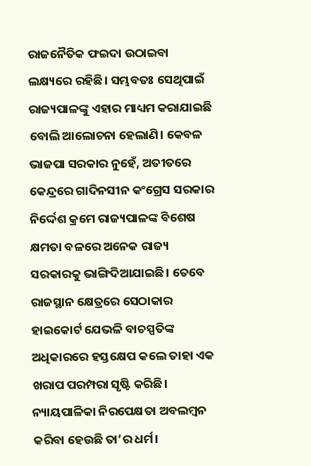ରାଜନୈତିକ ଫଇଦା ଉଠାଇବା ଲକ୍ଷ୍ୟରେ ରହିଛି। ସମ୍ଭବତଃ ସେଥିପାଇଁ ରାଜ୍ୟପାଳଙ୍କୁ ଏହାର ମାଧ୍ୟମ କରାଯାଇଛି ବୋଲି ଆଲୋଚନା ହେଲାଣି। କେବଳ ଭାଜପା ସରକାର ନୁହେଁ, ଅତୀତରେ କେନ୍ଦ୍ରରେ ଗାଦିନସୀନ କଂଗ୍ରେସ ସରକାର ନିର୍ଦ୍ଦେଶ କ୍ରମେ ରାଜ୍ୟପାଳଙ୍କ ବିଶେଷ କ୍ଷମତା ବଳରେ ଅନେକ ରାଜ୍ୟ ସରକାରକୁ ଭାଙ୍ଗିଦିଆଯାଇଛି। ତେବେ ରାଜସ୍ଥାନ କ୍ଷେତ୍ରରେ ସେଠାକାର ହାଇକୋର୍ଟ ଯେଭଳି ବାଚସ୍ପତିଙ୍କ ଅଧିକାରରେ ହସ୍ତକ୍ଷେପ କଲେ ତାହା ଏକ ଖରାପ ପରମ୍ପରା ସୃଷ୍ଟି କରିଛି। ନ୍ୟାୟପାଳିକା ନିରପେକ୍ଷତା ଅବଲମ୍ବନ କରିବା ହେଉଛି ତା’ର ଧର୍ମ।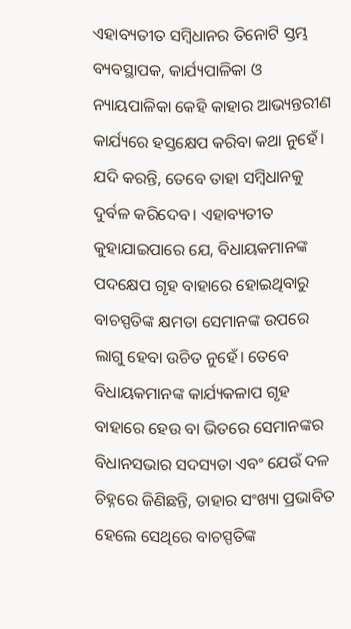ଏହାବ୍ୟତୀତ ସମ୍ବିଧାନର ତିନୋଟି ସ୍ତମ୍ଭ ବ୍ୟବସ୍ଥାପକ, କାର୍ଯ୍ୟପାଳିକା ଓ ନ୍ୟାୟପାଳିକା କେହି କାହାର ଆଭ୍ୟନ୍ତରୀଣ କାର୍ଯ୍ୟରେ ହସ୍ତକ୍ଷେପ କରିବା କଥା ନୁହେଁ। ଯଦି କରନ୍ତି, ତେବେ ତାହା ସମ୍ବିଧାନକୁ ଦୁର୍ବଳ କରିଦେବ। ଏହାବ୍ୟତୀତ କୁହାଯାଇପାରେ ଯେ, ବିଧାୟକମାନଙ୍କ ପଦକ୍ଷେପ ଗୃହ ବାହାରେ ହୋଇଥିବାରୁ ବାଚସ୍ପତିଙ୍କ କ୍ଷମତା ସେମାନଙ୍କ ଉପରେ ଲାଗୁ ହେବା ଉଚିତ ନୁହେଁ। ତେବେ ବିଧାୟକମାନଙ୍କ କାର୍ଯ୍ୟକଳାପ ଗୃହ ବାହାରେ ହେଉ ବା ଭିତରେ ସେମାନଙ୍କର ବିଧାନସଭାର ସଦସ୍ୟତା ଏବଂ ଯେଉଁ ଦଳ ଚିହ୍ନରେ ଜିଣିଛନ୍ତି, ତାହାର ସଂଖ୍ୟା ପ୍ରଭାବିତ ହେଲେ ସେଥିରେ ବାଚସ୍ପତିଙ୍କ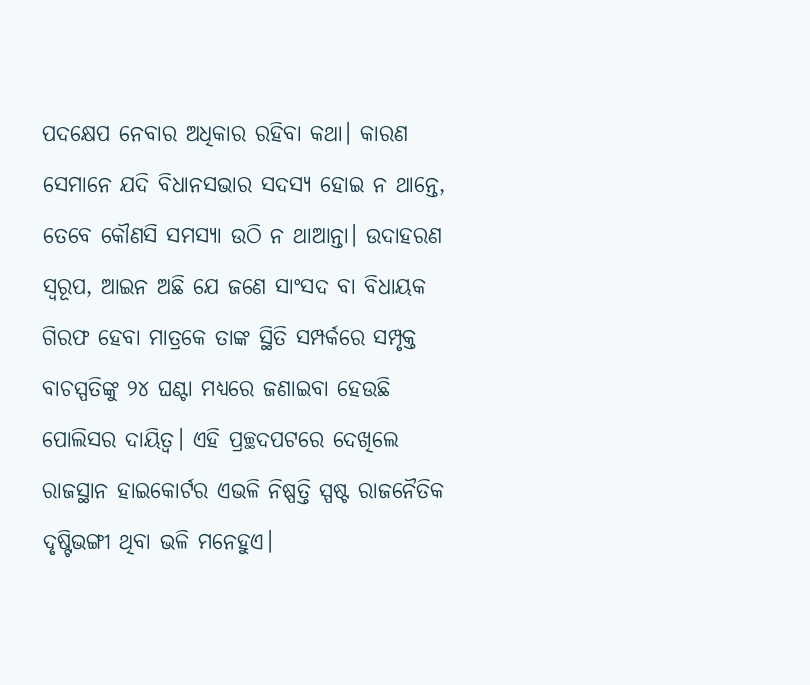ପଦକ୍ଷେପ ନେବାର ଅଧିକାର ରହିବା କଥା। କାରଣ ସେମାନେ ଯଦି ବିଧାନସଭାର ସଦସ୍ୟ ହୋଇ ନ ଥାନ୍ତେ, ତେବେ କୌଣସି ସମସ୍ୟା ଉଠି ନ ଥାଆନ୍ତା। ଉଦାହରଣ ସ୍ବରୂପ, ଆଇନ ଅଛି ଯେ ଜଣେ ସାଂସଦ ବା ବିଧାୟକ ଗିରଫ ହେବା ମାତ୍ରକେ ତାଙ୍କ ସ୍ଥିତି ସମ୍ପର୍କରେ ସମ୍ପୃକ୍ତ ବାଚସ୍ପତିଙ୍କୁ ୨୪ ଘଣ୍ଟା ମଧ୍ୟରେ ଜଣାଇବା ହେଉଛି ପୋଲିସର ଦାୟିତ୍ୱ। ଏହି ପ୍ରଚ୍ଛଦପଟରେ ଦେଖିଲେ ରାଜସ୍ଥାନ ହାଇକୋର୍ଟର ଏଭଳି ନିଷ୍ପତ୍ତି ସ୍ପଷ୍ଟ ରାଜନୈତିକ ଦୃଷ୍ଟିଭଙ୍ଗୀ ଥିବା ଭଳି ମନେହୁଏ।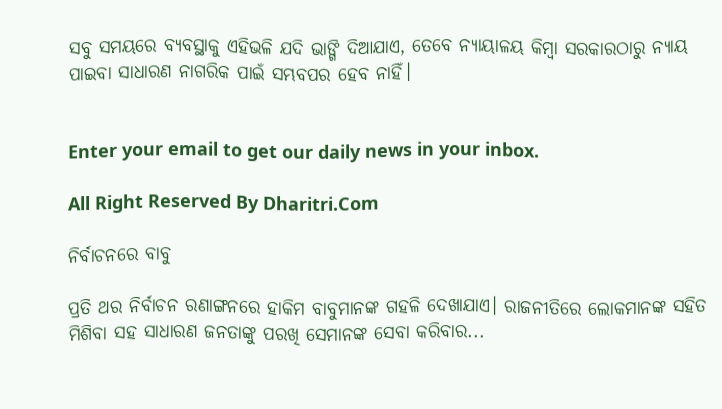ସବୁ ସମୟରେ ବ୍ୟବସ୍ଥାକୁ ଏହିଭଳି ଯଦି ଭାଙ୍ଗି ଦିଆଯାଏ, ତେବେ ନ୍ୟାୟାଳୟ କିମ୍ବା ସରକାରଠାରୁ ନ୍ୟାୟ ପାଇବା ସାଧାରଣ ନାଗରିକ ପାଇଁ ସମ୍ଭବପର ହେବ ନାହିଁ।


Enter your email to get our daily news in your inbox.

All Right Reserved By Dharitri.Com

ନିର୍ବାଚନରେ ବାବୁ

ପ୍ରତି ଥର ନିର୍ବାଚନ ରଣାଙ୍ଗନରେ ହାକିମ ବାବୁମାନଙ୍କ ଗହଳି ଦେଖାଯାଏ। ରାଜନୀତିରେ ଲୋକମାନଙ୍କ ସହିତ ମିଶିବା ସହ ସାଧାରଣ ଜନତାଙ୍କୁ ପରଖି ସେମାନଙ୍କ ସେବା କରିବାର...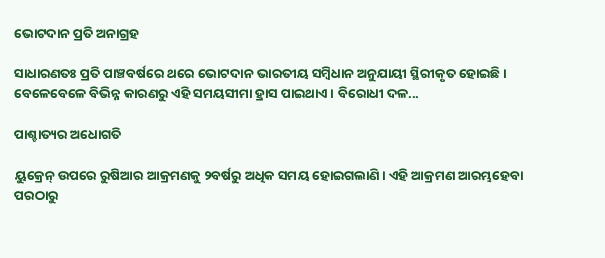ଭୋଟଦାନ ପ୍ରତି ଅନାଗ୍ରହ

ସାଧାରଣତଃ ପ୍ରତି ପାଞ୍ଚବର୍ଷରେ ଥରେ ଭୋଟଦାନ ଭାରତୀୟ ସମ୍ବିଧାନ ଅନୁଯାୟୀ ସ୍ଥିରୀକୃତ ହୋଇଛି। ବେଳେବେଳେ ବିଭିନ୍ନ କାରଣରୁ ଏହି ସମୟସୀମା ହ୍ରାସ ପାଇଥାଏ। ବିରୋଧୀ ଦଳ...

ପାଶ୍ଚାତ୍ୟର ଅଧୋଗତି

ୟୁକ୍ରେନ୍‌ ଉପରେ ରୁଷିଆର ଆକ୍ରମଣକୁ ୨ବର୍ଷରୁ ଅଧିକ ସମୟ ହୋଇଗଲାଣି। ଏହି ଆକ୍ରମଣ ଆରମ୍ଭହେବା ପରଠାରୁ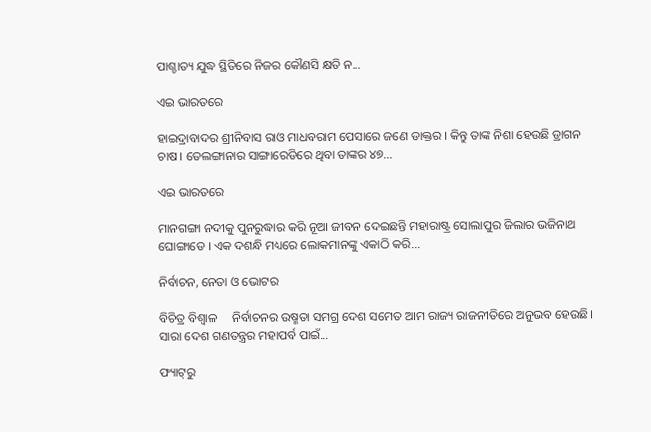ପାଶ୍ଚାତ୍ୟ ଯୁଦ୍ଧ ସ୍ଥିତିରେ ନିଜର କୌଣସି କ୍ଷତି ନ...

ଏଇ ଭାରତରେ

ହାଇଦ୍ରାବାଦର ଶ୍ରୀନିବାସ ରାଓ ମାଧବରାମ ପେସାରେ ଜଣେ ଡାକ୍ତର । କିନ୍ତୁ ତାଙ୍କ ନିଶା ହେଉଛି ଡ୍ରାଗନ ଚାଷ। ତେଲଙ୍ଗାନାର ସାଙ୍ଗାରେଡିରେ ଥିବା ତାଙ୍କର ୪୭...

ଏଇ ଭାରତରେ

ମାନଗଙ୍ଗା ନଦୀକୁ ପୁନରୁଦ୍ଧାର କରି ନୂଆ ଜୀବନ ଦେଇଛନ୍ତି ମହାରାଷ୍ଟ୍ର ସୋଲାପୁର ଜିଲାର ଭଜିନାଥ ଘୋଙ୍ଗାଡେ । ଏକ ଦଶନ୍ଧି ମଧ୍ୟରେ ଲୋକମାନଙ୍କୁ ଏକାଠି କରି...

ନିର୍ବାଚନ, ନେତା ଓ ଭୋଟର

ବିଚିତ୍ର ବିଶ୍ୱାଳ     ନିର୍ବାଚନର ଉଷ୍ମତା ସମଗ୍ର ଦେଶ ସମେତ ଆମ ରାଜ୍ୟ ରାଜନୀତିରେ ଅନୁଭବ ହେଉଛି। ସାରା ଦେଶ ଗଣତନ୍ତ୍ରର ମହାପର୍ବ ପାଇଁ...

ଫ୍ୟାଟ୍‌ରୁ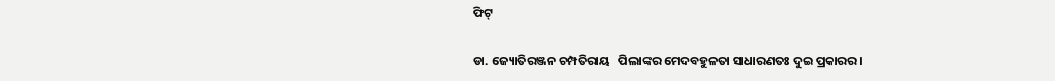ଫିଟ୍‌

ଡା. ଜ୍ୟୋତିରଞ୍ଜନ ଚମ୍ପତିରାୟ   ପିଲାଙ୍କର ମେଦବହୁଳତା ସାଧାରଣତଃ ଦୁଇ ପ୍ରକାରର।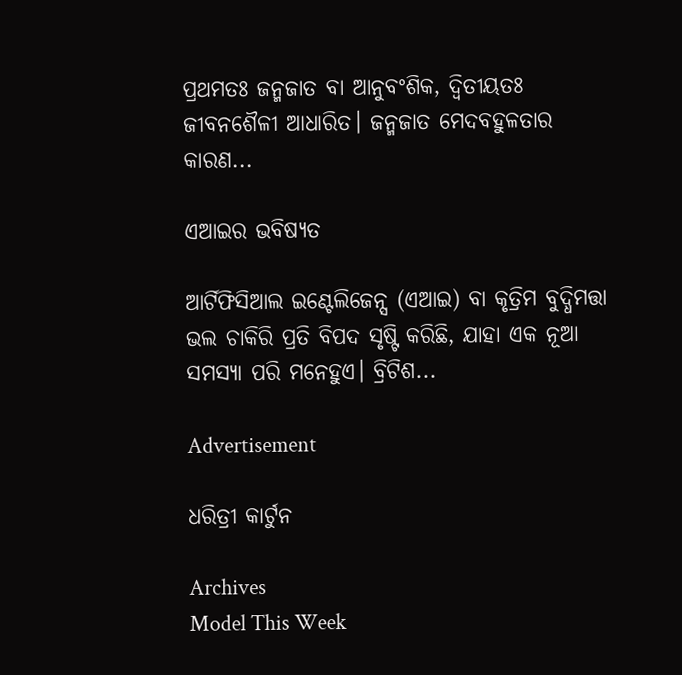ପ୍ରଥମତଃ ଜନ୍ମଜାତ ବା ଆନୁବଂଶିକ, ଦ୍ୱିତୀୟତଃ ଜୀବନଶୈଳୀ ଆଧାରିତ। ଜନ୍ମଜାତ ମେଦବହୁଳତାର କାରଣ...

ଏଆଇର ଭବିଷ୍ୟତ

ଆର୍ଟିଫିସିଆଲ ଇଣ୍ଟେଲିଜେନ୍ସ (ଏଆଇ) ବା କୃତ୍ରିମ ବୁଦ୍ଧିମତ୍ତା ଭଲ ଚାକିରି ପ୍ରତି ବିପଦ ସୃଷ୍ଟି କରିଛି, ଯାହା ଏକ ନୂଆ ସମସ୍ୟା ପରି ମନେହୁଏ। ବ୍ରିଟିଶ...

Advertisement

ଧରିତ୍ରୀ କାର୍ଟୁନ

Archives
Model This Week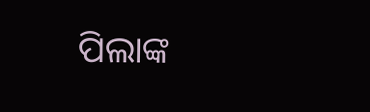ପିଲାଙ୍କ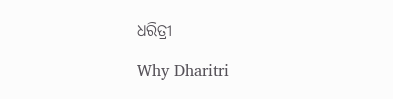ଧରିତ୍ରୀ

Why Dharitri